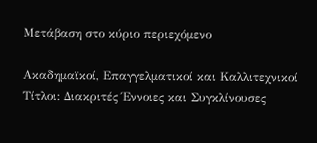Μετάβαση στο κύριο περιεχόμενο

Ακαδημαϊκοί, Επαγγελματικοί και Καλλιτεχνικοί Τίτλοι: Διακριτές Έννοιες και Συγκλίνουσες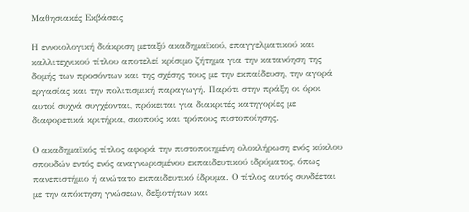Μαθησιακές Εκβάσεις

Η εννοιολογική διάκριση μεταξύ ακαδημαϊκού, επαγγελματικού και καλλιτεχνικού τίτλου αποτελεί κρίσιμο ζήτημα για την κατανόηση της δομής των προσόντων και της σχέσης τους με την εκπαίδευση, την αγορά εργασίας και την πολιτισμική παραγωγή. Παρότι στην πράξη οι όροι αυτοί συχνά συγχέονται, πρόκειται για διακριτές κατηγορίες με διαφορετικά κριτήρια, σκοπούς και τρόπους πιστοποίησης.

Ο ακαδημαϊκός τίτλος αφορά την πιστοποιημένη ολοκλήρωση ενός κύκλου σπουδών εντός ενός αναγνωρισμένου εκπαιδευτικού ιδρύματος, όπως πανεπιστήμιο ή ανώτατο εκπαιδευτικό ίδρυμα. Ο τίτλος αυτός συνδέεται με την απόκτηση γνώσεων, δεξιοτήτων και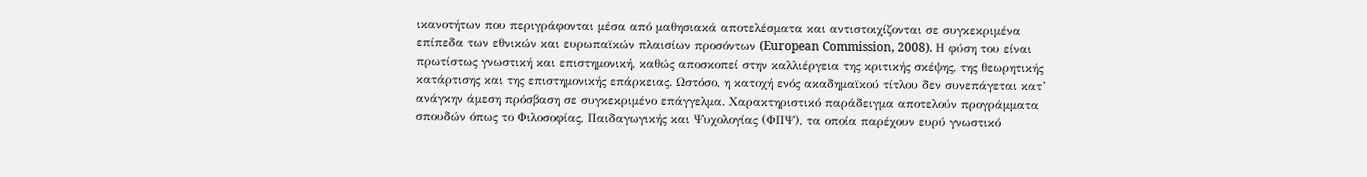ικανοτήτων που περιγράφονται μέσα από μαθησιακά αποτελέσματα και αντιστοιχίζονται σε συγκεκριμένα επίπεδα των εθνικών και ευρωπαϊκών πλαισίων προσόντων (European Commission, 2008). Η φύση του είναι πρωτίστως γνωστική και επιστημονική, καθώς αποσκοπεί στην καλλιέργεια της κριτικής σκέψης, της θεωρητικής κατάρτισης και της επιστημονικής επάρκειας. Ωστόσο, η κατοχή ενός ακαδημαϊκού τίτλου δεν συνεπάγεται κατ’ ανάγκην άμεση πρόσβαση σε συγκεκριμένο επάγγελμα. Χαρακτηριστικό παράδειγμα αποτελούν προγράμματα σπουδών όπως το Φιλοσοφίας, Παιδαγωγικής και Ψυχολογίας (ΦΠΨ), τα οποία παρέχουν ευρύ γνωστικό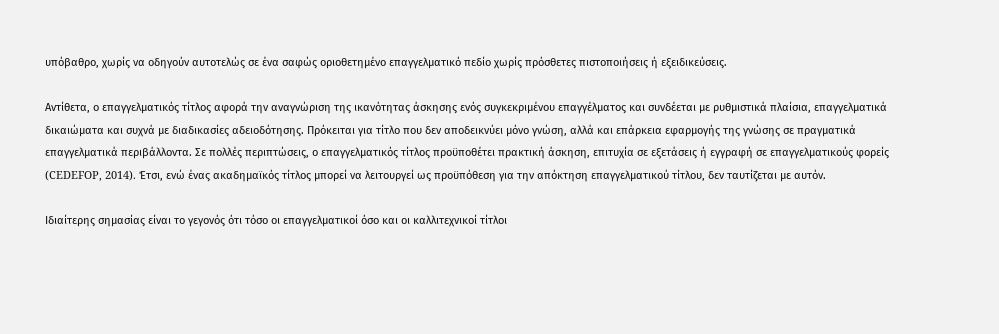υπόβαθρο, χωρίς να οδηγούν αυτοτελώς σε ένα σαφώς οριοθετημένο επαγγελματικό πεδίο χωρίς πρόσθετες πιστοποιήσεις ή εξειδικεύσεις.

Αντίθετα, ο επαγγελματικός τίτλος αφορά την αναγνώριση της ικανότητας άσκησης ενός συγκεκριμένου επαγγέλματος και συνδέεται με ρυθμιστικά πλαίσια, επαγγελματικά δικαιώματα και συχνά με διαδικασίες αδειοδότησης. Πρόκειται για τίτλο που δεν αποδεικνύει μόνο γνώση, αλλά και επάρκεια εφαρμογής της γνώσης σε πραγματικά επαγγελματικά περιβάλλοντα. Σε πολλές περιπτώσεις, ο επαγγελματικός τίτλος προϋποθέτει πρακτική άσκηση, επιτυχία σε εξετάσεις ή εγγραφή σε επαγγελματικούς φορείς (CEDEFOP, 2014). Έτσι, ενώ ένας ακαδημαϊκός τίτλος μπορεί να λειτουργεί ως προϋπόθεση για την απόκτηση επαγγελματικού τίτλου, δεν ταυτίζεται με αυτόν.

Ιδιαίτερης σημασίας είναι το γεγονός ότι τόσο οι επαγγελματικοί όσο και οι καλλιτεχνικοί τίτλοι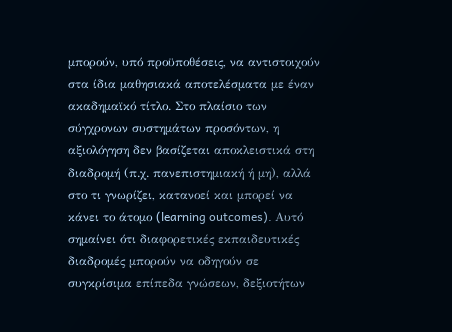μπορούν, υπό προϋποθέσεις, να αντιστοιχούν στα ίδια μαθησιακά αποτελέσματα με έναν ακαδημαϊκό τίτλο. Στο πλαίσιο των σύγχρονων συστημάτων προσόντων, η αξιολόγηση δεν βασίζεται αποκλειστικά στη διαδρομή (π.χ. πανεπιστημιακή ή μη), αλλά στο τι γνωρίζει, κατανοεί και μπορεί να κάνει το άτομο (learning outcomes). Αυτό σημαίνει ότι διαφορετικές εκπαιδευτικές διαδρομές μπορούν να οδηγούν σε συγκρίσιμα επίπεδα γνώσεων, δεξιοτήτων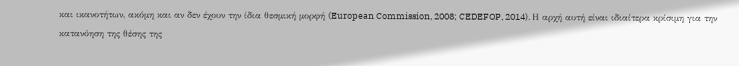και ικανοτήτων, ακόμη και αν δεν έχουν την ίδια θεσμική μορφή (European Commission, 2008; CEDEFOP, 2014). Η αρχή αυτή είναι ιδιαίτερα κρίσιμη για την κατανόηση της θέσης της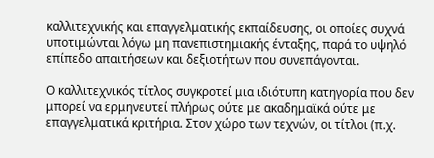καλλιτεχνικής και επαγγελματικής εκπαίδευσης, οι οποίες συχνά υποτιμώνται λόγω μη πανεπιστημιακής ένταξης, παρά το υψηλό επίπεδο απαιτήσεων και δεξιοτήτων που συνεπάγονται.

Ο καλλιτεχνικός τίτλος συγκροτεί μια ιδιότυπη κατηγορία που δεν μπορεί να ερμηνευτεί πλήρως ούτε με ακαδημαϊκά ούτε με επαγγελματικά κριτήρια. Στον χώρο των τεχνών, οι τίτλοι (π.χ.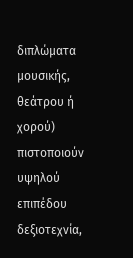διπλώματα μουσικής, θεάτρου ή χορού) πιστοποιούν υψηλού επιπέδου δεξιοτεχνία,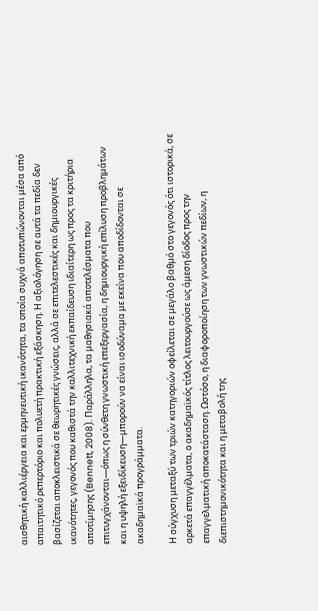αισθητική καλλιέργεια και ερμηνευτική ικανότητα, τα οποία συχνά αποτυπώνονται μέσα από απαιτητικό ρεπερτόριο και πολυετή πρακτική εξάσκηση. Η αξιολόγηση σε αυτά τα πεδία δεν βασίζεται αποκλειστικά σε θεωρητικές γνώσεις, αλλά σε επιτελεστικές και δημιουργικές ικανότητες, γεγονός που καθιστά την καλλιτεχνική εκπαίδευση ιδιαίτερη ως προς τα κριτήρια αποτίμησης (Bennett, 2008). Παράλληλα, τα μαθησιακά αποτελέσματα που επιτυγχάνονται—όπως η σύνθετη γνωστική επεξεργασία, η δημιουργική επίλυση προβλημάτων και η υψηλή εξειδίκευση—μπορούν να είναι ισοδύναμα με εκείνα που αποδίδονται σε ακαδημαϊκά προγράμματα.

Η σύγχυση μεταξύ των τριών κατηγοριών οφείλεται σε μεγάλο βαθμό στο γεγονός ότι ιστορικά, σε αρκετά επαγγέλματα, ο ακαδημαϊκός τίτλος λειτουργούσε ως άμεση δίοδος προς την επαγγελματική αποκατάσταση. Ωστόσο, η διαφοροποίηση των γνωστικών πεδίων, η διεπιστημονικότητα και η μεταβολή της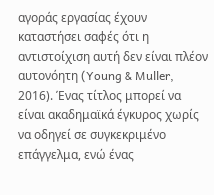αγοράς εργασίας έχουν καταστήσει σαφές ότι η αντιστοίχιση αυτή δεν είναι πλέον αυτονόητη (Young & Muller, 2016). Ένας τίτλος μπορεί να είναι ακαδημαϊκά έγκυρος χωρίς να οδηγεί σε συγκεκριμένο επάγγελμα, ενώ ένας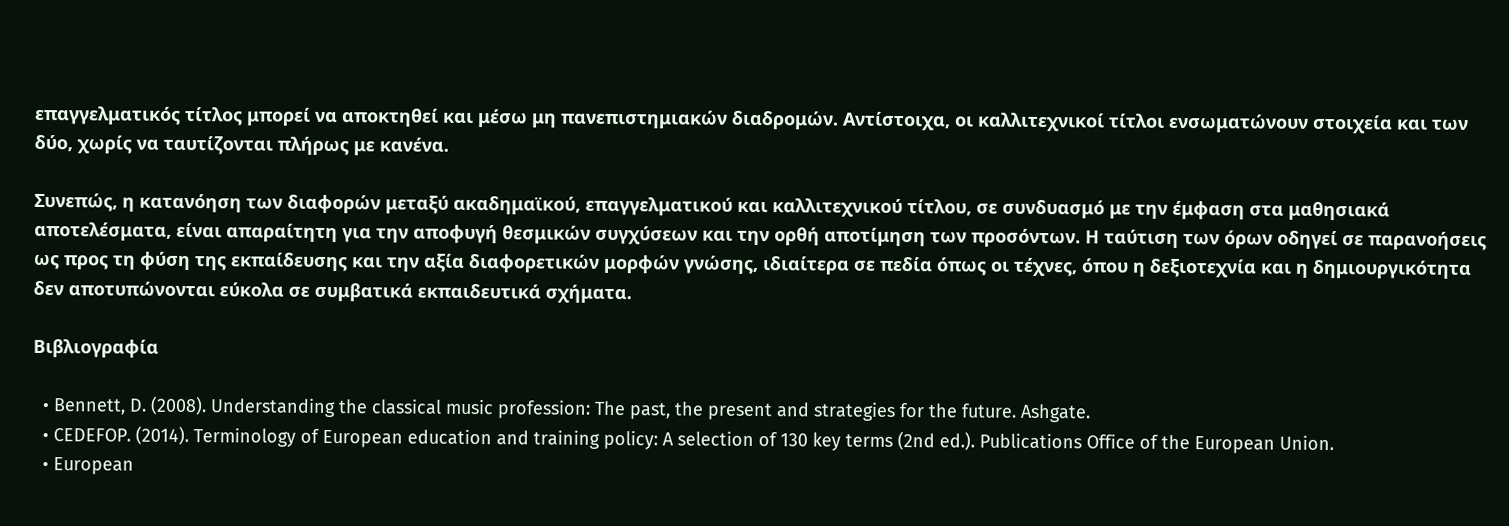επαγγελματικός τίτλος μπορεί να αποκτηθεί και μέσω μη πανεπιστημιακών διαδρομών. Αντίστοιχα, οι καλλιτεχνικοί τίτλοι ενσωματώνουν στοιχεία και των δύο, χωρίς να ταυτίζονται πλήρως με κανένα.

Συνεπώς, η κατανόηση των διαφορών μεταξύ ακαδημαϊκού, επαγγελματικού και καλλιτεχνικού τίτλου, σε συνδυασμό με την έμφαση στα μαθησιακά αποτελέσματα, είναι απαραίτητη για την αποφυγή θεσμικών συγχύσεων και την ορθή αποτίμηση των προσόντων. Η ταύτιση των όρων οδηγεί σε παρανοήσεις ως προς τη φύση της εκπαίδευσης και την αξία διαφορετικών μορφών γνώσης, ιδιαίτερα σε πεδία όπως οι τέχνες, όπου η δεξιοτεχνία και η δημιουργικότητα δεν αποτυπώνονται εύκολα σε συμβατικά εκπαιδευτικά σχήματα.

Βιβλιογραφία

  • Bennett, D. (2008). Understanding the classical music profession: The past, the present and strategies for the future. Ashgate.
  • CEDEFOP. (2014). Terminology of European education and training policy: A selection of 130 key terms (2nd ed.). Publications Office of the European Union.
  • European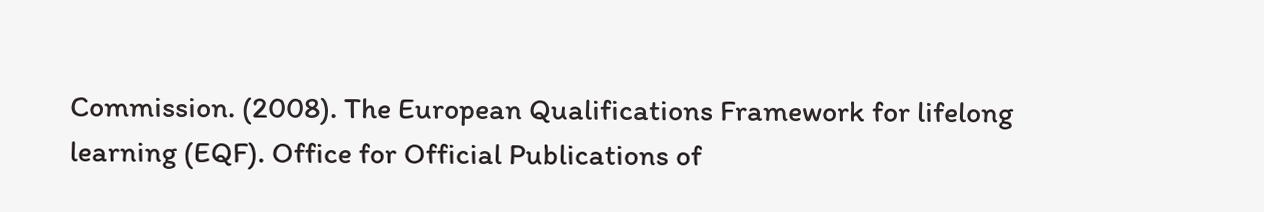Commission. (2008). The European Qualifications Framework for lifelong learning (EQF). Office for Official Publications of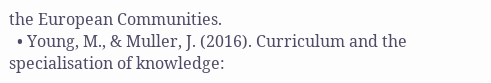the European Communities.
  • Young, M., & Muller, J. (2016). Curriculum and the specialisation of knowledge: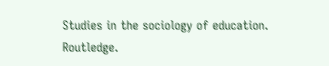Studies in the sociology of education. Routledge.